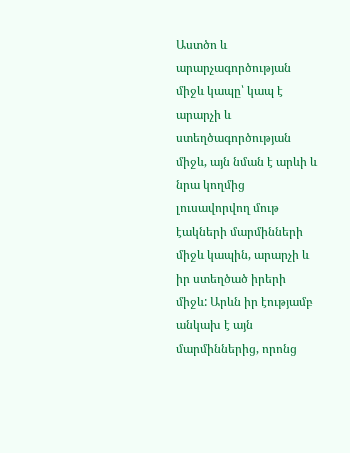Աստծո և արարչագործության միջև կապը՝ կապ է արարչի և ստեղծագործության միջև, այն նման է արևի և նրա կողմից լուսավորվող մութ էակների մարմինների միջև կապին, արարչի և իր ստեղծած իրերի միջև: Արևն իր էությամբ անկախ է այն մարմիններից, որոնց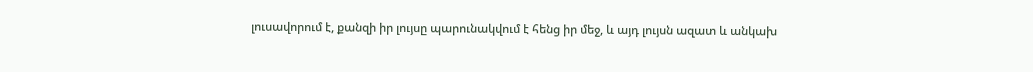լուսավորում է, քանզի իր լույսը պարունակվում է հենց իր մեջ, և այդ լույսն ազատ և անկախ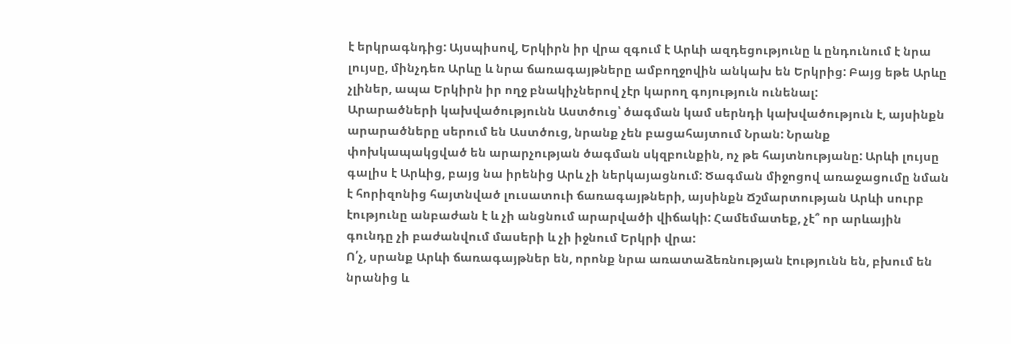է երկրագնդից: Այսպիսով, Երկիրն իր վրա զգում է Արևի ազդեցությունը և ընդունում է նրա լույսը, մինչդեռ Արևը և նրա ճառագայթները ամբողջովին անկախ են Երկրից: Բայց եթե Արևը չլիներ, ապա Երկիրն իր ողջ բնակիչներով չէր կարող գոյություն ունենալ:
Արարածների կախվածությունն Աստծուց՝ ծագման կամ սերնդի կախվածություն է, այսինքն արարածները սերում են Աստծուց, նրանք չեն բացահայտում Նրան: Նրանք փոխկապակցված են արարչության ծագման սկզբունքին, ոչ թե հայտնությանը: Արևի լույսը գալիս է Արևից, բայց նա իրենից Արև չի ներկայացնում: Ծագման միջոցով առաջացումը նման է հորիզոնից հայտնված լուսատուի ճառագայթների, այսինքն Ճշմարտության Արևի սուրբ էությունը անբաժան է և չի անցնում արարվածի վիճակի: Համեմատեք, չէ՞ որ արևային գունդը չի բաժանվում մասերի և չի իջնում Երկրի վրա:
Ո՛չ, սրանք Արևի ճառագայթներ են, որոնք նրա առատաձեռնության էությունն են, բխում են նրանից և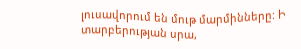լուսավորում են մութ մարմինները: Ի տարբերության սրա,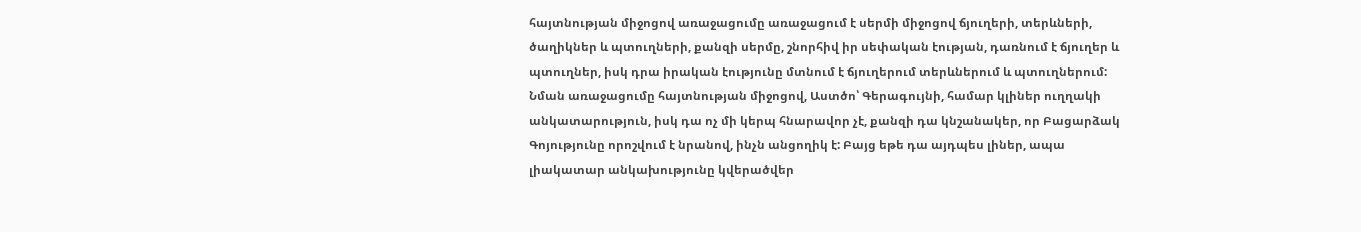հայտնության միջոցով առաջացումը առաջացում է սերմի միջոցով ճյուղերի, տերևների, ծաղիկներ և պտուղների, քանզի սերմը, շնորհիվ իր սեփական էության, դառնում է ճյուղեր և պտուղներ, իսկ դրա իրական էությունը մտնում է ճյուղերում տերևներում և պտուղներում: Նման առաջացումը հայտնության միջոցով, Աստծո՝ Գերագույնի, համար կլիներ ուղղակի անկատարություն, իսկ դա ոչ մի կերպ հնարավոր չէ, քանզի դա կնշանակեր, որ Բացարձակ Գոյությունը որոշվում է նրանով, ինչն անցողիկ է: Բայց եթե դա այդպես լիներ, ապա լիակատար անկախությունը կվերածվեր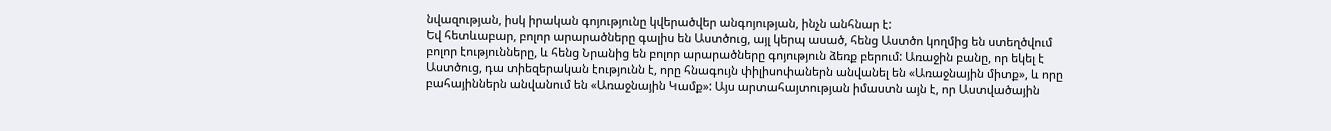նվազության, իսկ իրական գոյությունը կվերածվեր անգոյության, ինչն անհնար է:
Եվ հետևաբար, բոլոր արարածները գալիս են Աստծուց, այլ կերպ ասած, հենց Աստծո կողմից են ստեղծվում բոլոր էությունները, և հենց Նրանից են բոլոր արարածները գոյություն ձեռք բերում: Առաջին բանը, որ եկել է Աստծուց, դա տիեզերական էությունն է, որը հնագույն փիլիսոփաներն անվանել են «Առաջնային միտք», և որը բահայիններն անվանում են «Առաջնային Կամք»: Այս արտահայտության իմաստն այն է, որ Աստվածային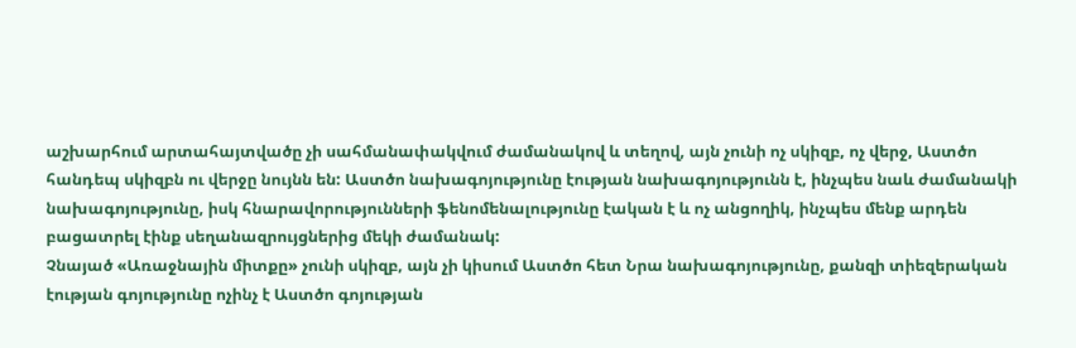աշխարհում արտահայտվածը չի սահմանափակվում ժամանակով և տեղով, այն չունի ոչ սկիզբ, ոչ վերջ, Աստծո հանդեպ սկիզբն ու վերջը նույնն են: Աստծո նախագոյությունը էության նախագոյությունն է, ինչպես նաև ժամանակի նախագոյությունը, իսկ հնարավորությունների ֆենոմենալությունը էական է և ոչ անցողիկ, ինչպես մենք արդեն բացատրել էինք սեղանազրույցներից մեկի ժամանակ:
Չնայած «Առաջնային միտքը» չունի սկիզբ, այն չի կիսում Աստծո հետ Նրա նախագոյությունը, քանզի տիեզերական էության գոյությունը ոչինչ է Աստծո գոյության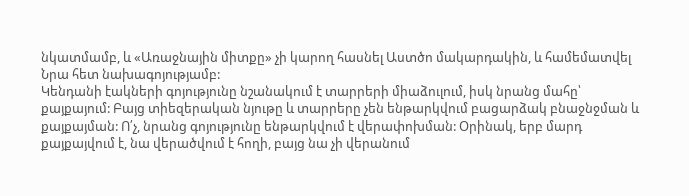նկատմամբ, և «Առաջնային միտքը» չի կարող հասնել Աստծո մակարդակին, և համեմատվել Նրա հետ նախագոյությամբ:
Կենդանի էակների գոյությունը նշանակում է տարրերի միաձուլում, իսկ նրանց մահը՝ քայքայում: Բայց տիեզերական նյութը և տարրերը չեն ենթարկվում բացարձակ բնաջնջման և քայքայման: Ո՛չ, նրանց գոյությունը ենթարկվում է վերափոխման: Օրինակ, երբ մարդ քայքայվում է, նա վերածվում է հողի, բայց նա չի վերանում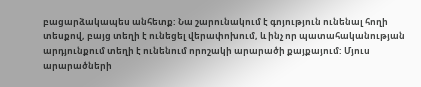բացարձակապես անհետք: Նա շարունակում է գոյություն ունենալ հողի տեսքով, բայց տեղի է ունեցել վերափոխում, և ինչ որ պատահականության արդյունքում տեղի է ունենում որոշակի արարածի քայքայում: Մյուս արարածների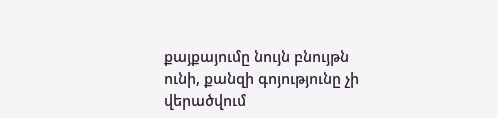քայքայումը նույն բնույթն ունի, քանզի գոյությունը չի վերածվում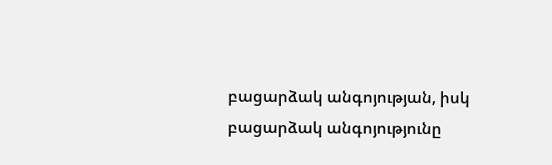բացարձակ անգոյության, իսկ բացարձակ անգոյությունը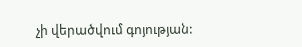չի վերածվում գոյության: